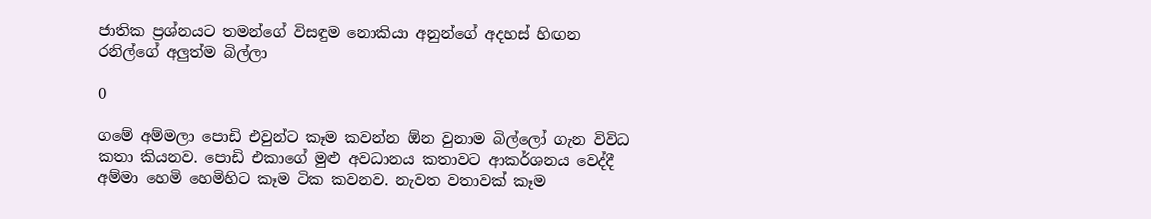ජාතික ප්‍රශ්නයට තමන්ගේ විසඳුම නොකියා අනුන්ගේ අදහස් හිඟන රනිල්ගේ අලුත්ම බිල්ලා

0

ගමේ අම්මලා පොඩි එවුන්ට කෑම කවන්න ඕන වුනාම බිල්ලෝ ගැන විවිධ කතා කියනව. පොඩි එකාගේ මුළු අවධානය කතාවට ආකර්ශනය වෙද්දී අම්මා හෙමි හෙමිහිට කෑම ටික කවනව. නැවත වතාවක් කෑම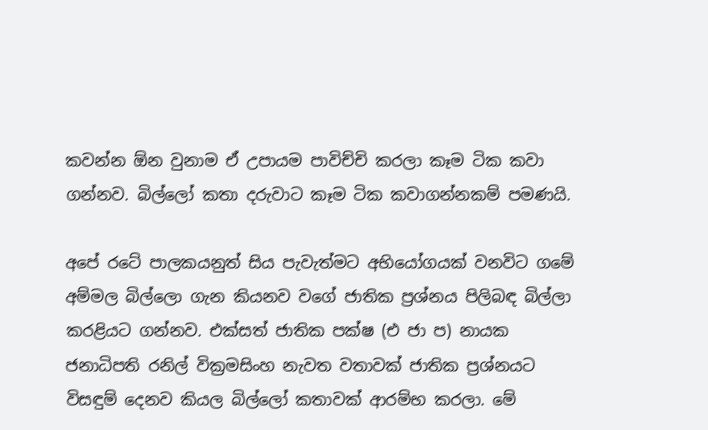කවන්න ඕන වුනාම ඒ උපායම පාවිච්චි කරලා කෑම ටික කවා ගන්නව. බිල්ලෝ කතා දරුවාට කෑම ටික කවාගන්නකම් පමණයි.

අපේ රටේ පාලකයනුත් සිය පැවැත්මට අභියෝගයක් වනවිට ගමේ අම්මල බිල්ලො ගැන කියනව වගේ ජාතික ප්‍රශ්නය පිලිබඳ බිල්ලා කරළියට ගන්නව. එක්සත් ජාතික පක්ෂ (එ ජා ප) නායක ජනාධිපති රනිල් වික්‍රමසිංහ නැවත වතාවක් ජාතික ප්‍රශ්නයට විසඳුම් දෙනව කියල බිල්ලෝ කතාවක් ආරම්භ කරලා. මේ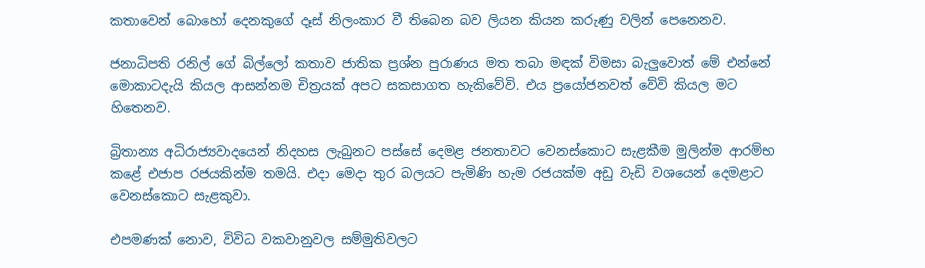කතාවෙන් බොහෝ දෙනකුගේ දෑස් නිලංකාර වී තිබෙන බව ලියන කියන කරුණු වලින් පෙනෙනව.

ජනාධිපති රනිල් ගේ බිල්ලෝ කතාව ජාතික ප්‍රශ්න පුරාණය මත තබා මඳක් විමසා බැලුවොත් මේ එන්නේ මොකාටදැයි කියල ආසන්නම චිත්‍රයක් අපට සකසාගත හැකිවේවි. එය ප්‍රයෝජනවත් වේවි කියල මට හිතෙනව.

බ්‍රිතාන්‍ය අධිරාජ්‍යවාදයෙන් නිදහස ලැබුනට පස්සේ දෙමළ ජනතාවට වෙනස්කොට සැළකීම මුලින්ම ආරම්භ කළේ එජාප රජයකින්ම තමයි. එදා මෙදා තුර බලයට පැමිණි හැම රජයක්ම අඩු වැඩි වශයෙන් දෙමළාට වෙනස්කොට සැළකුවා.

එපමණක් නොව, විවිධ වකවානුවල සම්මුතිවලට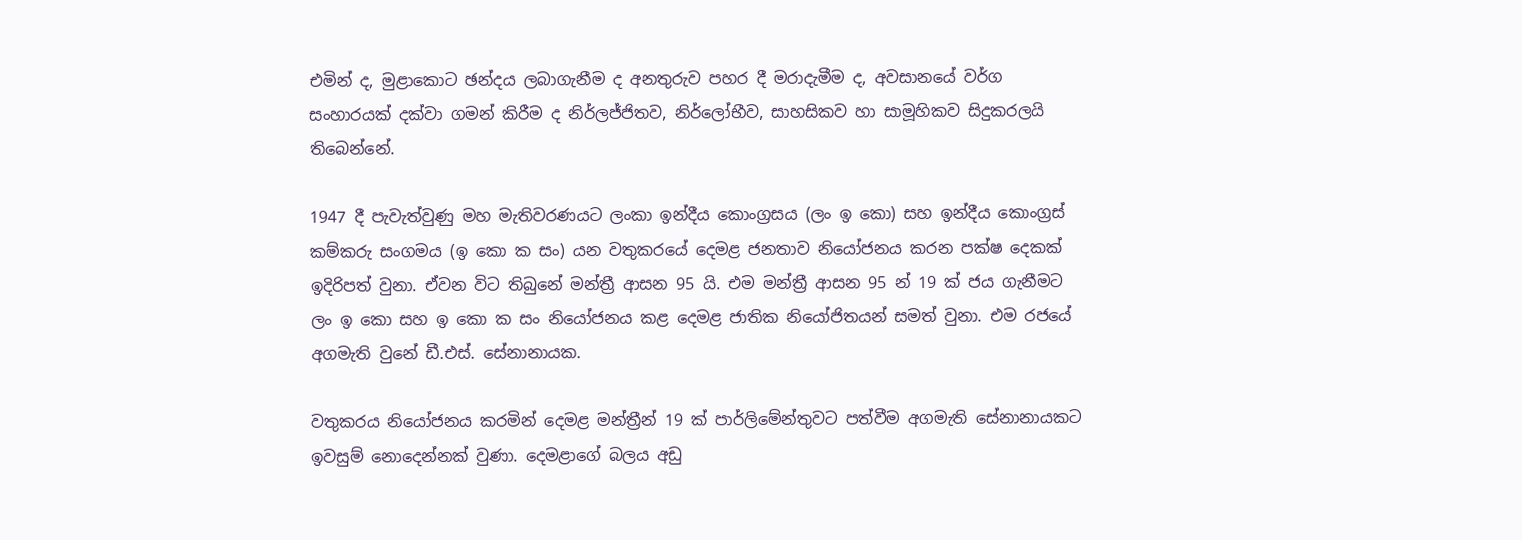එමින් ද, මුළාකොට ඡන්දය ලබාගැනීම ද අනතුරුව පහර දී මරාදැමීම ද, අවසානයේ වර්ග සංහාරයක් දක්වා ගමන් කිරීම ද නිර්ලජ්ජිතව, නිර්ලෝභීව, සාහසිකව හා සාමූහිකව සිදුකරලයි තිබෙන්නේ.

1947 දී පැවැත්වුණු මහ මැතිවරණයට ලංකා ඉන්දීය කොංග්‍රසය (ලං ඉ කො) සහ ඉන්දීය කොංග්‍රස් කම්කරු සංගමය (ඉ කො ක සං) යන වතුකරයේ දෙමළ ජනතාව නියෝජනය කරන පක්ෂ දෙකක් ඉදිරිපත් වුනා. ඒවන විට තිබුනේ මන්ත්‍රී ආසන 95 යි. එම මන්ත්‍රී ආසන 95 න් 19 ක් ජය ගැනීමට ලං ඉ කො සහ ඉ කො ක සං නියෝජනය කළ දෙමළ ජාතික නියෝජිතයන් සමත් වුනා. එම රජයේ අගමැති වුනේ ඩී.එස්. සේනානායක.

වතුකරය නියෝජනය කරමින් දෙමළ මන්ත්‍රීන් 19 ක් පාර්ලිමේන්තුවට පත්වීම අගමැති සේනානායකට ඉවසුම් නොදෙන්නක් වුණා. දෙමළාගේ බලය අඩු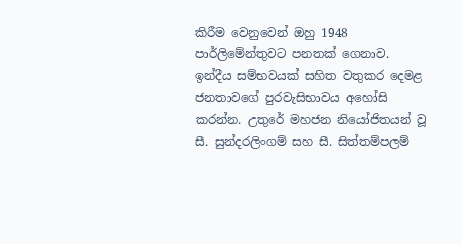කිරීම වෙනුවෙන් ඔහු 1948 පාර්ලිමේන්තුවට පනතක් ගෙනාව. ඉන්දීය සම්භවයක් සහිත වතුකර දෙමළ ජනතාවගේ පුරවැසිභාවය අහෝසි කරන්න. උතුරේ මහජන නියෝජිතයන් වූ සී. සුන්දරලිංගම් සහ සී. සිත්තම්පලම්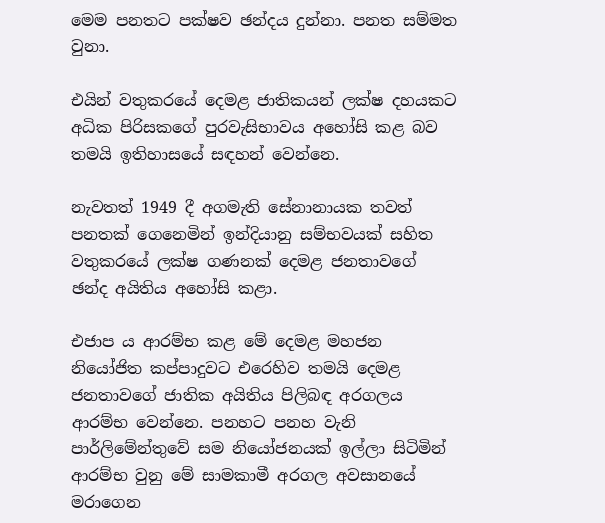මෙම පනතට පක්ෂව ඡන්දය දුන්නා. පනත සම්මත වුනා.

එයින් වතුකරයේ දෙමළ ජාතිකයන් ලක්ෂ දහයකට අධික පිරිසකගේ පුරවැසිභාවය අහෝසි කළ බව තමයි ඉතිහාසයේ සඳහන් වෙන්නෙ.

නැවතත් 1949 දී අගමැති සේනානායක තවත් පනතක් ගෙනෙමින් ඉන්දියානු සම්භවයක් සහිත වතුකරයේ ලක්ෂ ගණනක් දෙමළ ජනතාවගේ ඡන්ද අයිතිය අහෝසි කළා.

එජාප ය ආරම්භ කළ මේ දෙමළ මහජන නියෝජිත කප්පාදුවට එරෙහිව තමයි දෙමළ ජනතාවගේ ජාතික අයිතිය පිලිබඳ අරගලය ආරම්භ වෙන්නෙ. පනහට පනහ වැනි පාර්ලිමේන්තුවේ සම නියෝජනයක් ඉල්ලා සිටිමින් ආරම්භ වුනු මේ සාමකාමී අරගල අවසානයේ මරාගෙන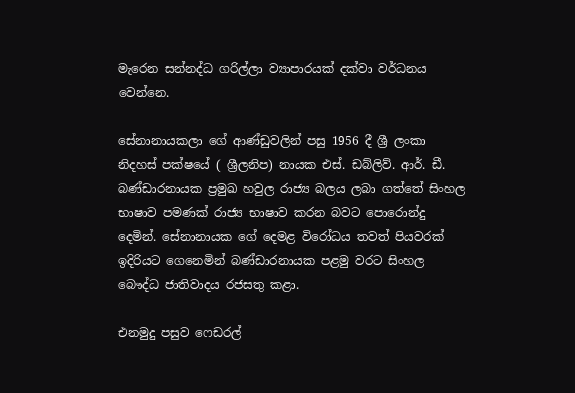මැරෙන සන්නද්ධ ගරිල්ලා ව්‍යාපාරයක් දක්වා වර්ධනය වෙන්නෙ.

සේනානායකලා ගේ ආණ්ඩුවලින් පසු 1956 දී ශ්‍රී ලංකා නිදහස් පක්ෂයේ ( ශ්‍රීලනිප) නායක එස්. ඩබ්ලිව්. ආර්. ඩී. බණ්ඩාරනායක ප්‍රමුඛ හවුල රාජ්‍ය බලය ලබා ගත්තේ සිංහල භාෂාව පමණක් රාජ්‍ය භාෂාව කරන බවට පොරොන්දු දෙමින්. සේනානායක ගේ දෙමළ විරෝධය තවත් පියවරක් ඉදිරියට ගෙනෙමින් බණ්ඩාරනායක පළමු වරට සිංහල බෞද්ධ ජාතිවාදය රජසතු කළා.

එනමුදු පසුව ෆෙඩරල්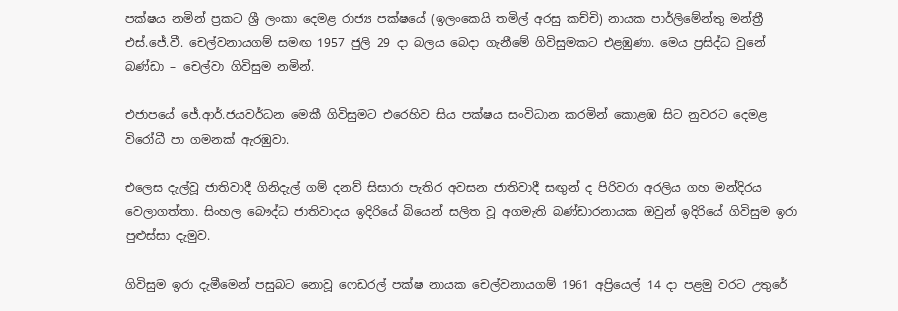පක්ෂය නමින් ප්‍රකට ශ්‍රී ලංකා දෙමළ රාජ්‍ය පක්ෂයේ (ඉලංකෙයි තමිල් අරසු කච්චි) නායක පාර්ලිමේන්තු මන්ත්‍රී එස්.ජේ.වී. චෙල්වනායගම් සමඟ 1957 ජුලි 29 දා බලය බෙදා ගැනීමේ ගිවිසුමකට එළඹුණා. මෙය ප්‍රසිද්ධ වුනේ බණ්ඩා – චෙල්වා ගිවිසුම නමින්.

එජාපයේ ජේ.ආර්.ජයවර්ධන මෙකී ගිවිසුමට එරෙහිව සිය පක්ෂය සංවිධාන කරමින් කොළඹ සිට නුවරට දෙමළ විරෝධී පා ගමනක් ඇරඹුවා.

එලෙස දැල්වූ ජාතිවාදී ගිනිදැල් ගම් දනව් සිසාරා පැතිර අවසන ජාතිවාදී සඟුන් ද පිරිවරා අරලිය ගහ මන්දිරය වෙලාගත්තා. සිංහල බෞද්ධ ජාතිවාදය ඉදිරියේ බියෙන් සලිත වූ අගමැති බණ්ඩාරනායක ඔවුන් ඉදිරියේ ගිවිසුම ඉරා පුළුස්සා දැමුව.

ගිවිසුම ඉරා දැමීමෙන් පසුබට නොවූ ෆෙඩරල් පක්ෂ නායක චෙල්වනායගම් 1961 අප්‍රියෙල් 14 දා පළමු වරට උතුරේ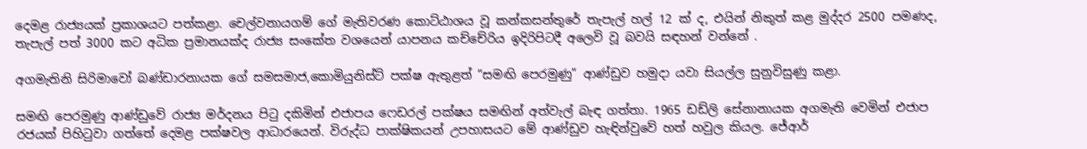දෙමළ රාජ්‍යයක් ප්‍රකාශයට පත්කළා. චෙල්වනායගම් ගේ මැතිවරණ කොට්ඨාශය වූ කන්කසන්තුරේ තැපැල් හල් 12 ක් ද, එයින් නිකුත් කළ මුද්දර 2500 පමණද, තැපැල් පත් 3000 කට අධික ප්‍රමානයක්ද රාජ්‍ය සංකේත වශයෙන් යාපනය කච්චේරිය ඉදිරිපිටදී අලෙවි වූ බවයි සඳහන් වන්නේ .

අගමැතිනි සිරිමාවෝ බණ්ඩාරනායක ගේ සමසමාජ,කොමියුනිස්ට් පක්ෂ ඇතුළත් “සමඟි පෙරමුණු” ආණ්ඩුව හමුදා යවා සියල්ල සුනුවිසුණු කළා.

සමඟි පෙරමුණු ආණ්ඩුවේ රාජ්‍ය මර්දනය පිටු දකිමින් එජාපය ෆෙඩරල් පක්ෂය සමඟින් අත්වැල් බැඳ ගත්තා. 1965 ඩඩ්ලි සේනානායක අගමැති වෙමින් එජාප රජයක් පිහිටුවා ගත්තේ දෙමළ පක්ෂවල ආධාරයෙන්. විරුද්ධ පාක්ෂිකයන් උපහාසයට මේ ආණ්ඩුව හැඳින්වුවේ හත් හවුල කියල. ජේආර්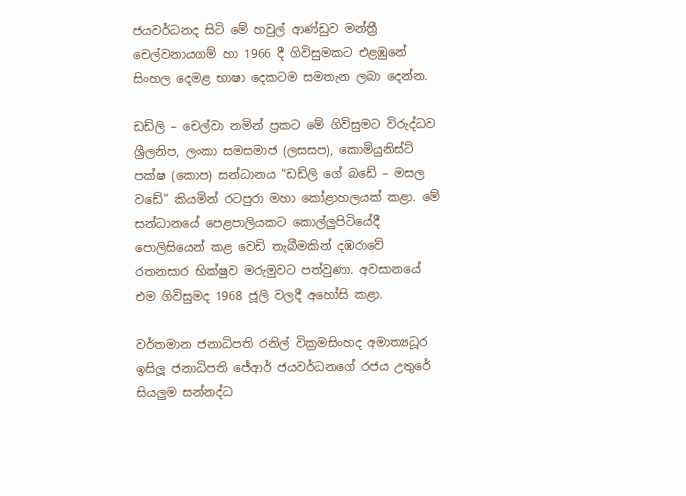ජයවර්ධනද සිටි මේ හවුල් ආණ්ඩුව මන්ත්‍රී චෙල්වනායගම් හා 1966 දී ගිවිසුමකට එළඹුනේ සිංහල දෙමළ භාෂා දෙකටම සමතැන ලබා දෙන්න.

ඩඩ්ලි – චෙල්වා නමින් ප්‍රකට මේ ගිවිසුමට විරුද්ධව ශ්‍රීලනිප, ලංකා සමසමාජ (ලසසප), කොමියුනිස්ට් පක්ෂ (කොප) සන්ධානය “ඩඩ්ලි ගේ බඩේ – මසල වඩේ” කියමින් රටපුරා මහා කෝළාහලයක් කළා. මේ සන්ධානයේ පෙළපාලියකට කොල්ලුපිටියේදී පොලිසියෙන් කළ වෙඩි තැබීමකින් දඹරාවේ රතනසාර භික්ෂුව මරුමුවට පත්වුණා. අවසානයේ එම ගිවිසුමද 1968 ජූලි වලදී අහෝසි කළා.

වර්තමාන ජනාධිපති රනිල් වික්‍රමසිංහද අමාත්‍යධූර ඉසිලූ ජනාධිපති ජේආර් ජයවර්ධනගේ රජය උතුරේ සියලුම සන්නද්ධ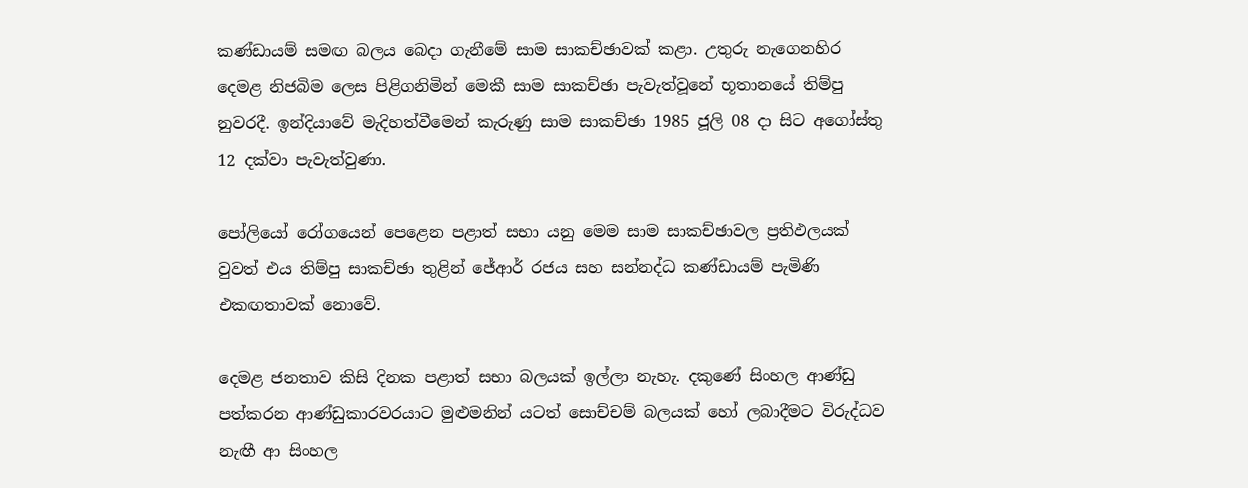කණ්ඩායම් සමඟ බලය බෙදා ගැනීමේ සාම සාකච්ඡාවක් කළා. උතුරු නැගෙනහිර දෙමළ නිජබිම ලෙස පිළිගනිමින් මෙකී සාම සාකච්ඡා පැවැත්වූනේ භූතානයේ තිම්පු නුවරදී. ඉන්දියාවේ මැදිහත්වීමෙන් කැරුණු සාම සාකච්ඡා 1985 ජූලි 08 දා සිට අගෝස්තු 12 දක්වා පැවැත්වුණා.

පෝලියෝ රෝගයෙන් පෙළෙන පළාත් සභා යනු මෙම සාම සාකච්ඡාවල ප්‍රතිඵලයක් වුවත් එය තිම්පු සාකච්ඡා තුළින් ජේආර් රජය සහ සන්නද්ධ කණ්ඩායම් පැමිණි එකඟතාවක් නොවේ.

දෙමළ ජනතාව කිසි දිනක පළාත් සභා බලයක් ඉල්ලා නැහැ. දකුණේ සිංහල ආණ්ඩු පත්කරන ආණ්ඩුකාරවරයාට මුළුමනින් යටත් සොච්චම් බලයක් හෝ ලබාදීමට විරුද්ධව නැඟී ආ සිංහල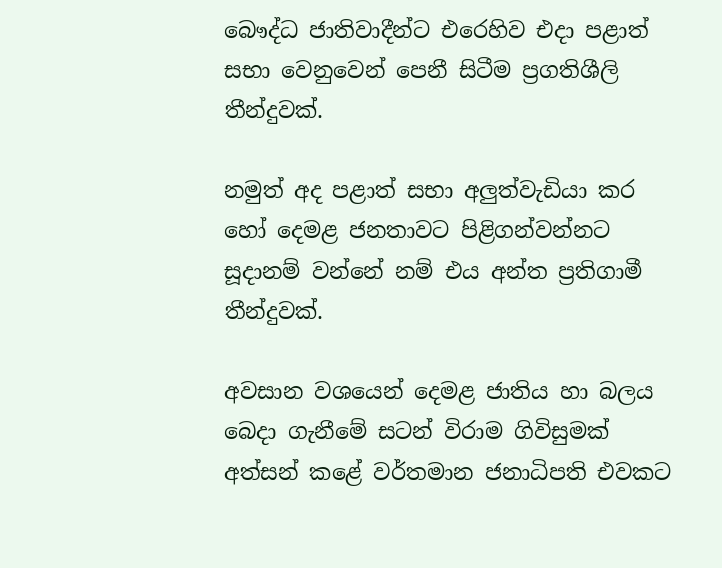බෞද්ධ ජාතිවාදීන්ට එරෙහිව එදා පළාත් සභා වෙනුවෙන් පෙනී සිටීම ප්‍රගතිශීලි තීන්දුවක්.

නමුත් අද පළාත් සභා අලුත්වැඩියා කර හෝ දෙමළ ජනතාවට පිළිගන්වන්නට සූදානම් වන්නේ නම් එය අන්ත ප්‍රතිගාමී තීන්දුවක්.

අවසාන වශයෙන් දෙමළ ජාතිය හා බලය බෙදා ගැනීමේ සටන් විරාම ගිවිසුමක් අත්සන් කළේ වර්තමාන ජනාධිපති එවකට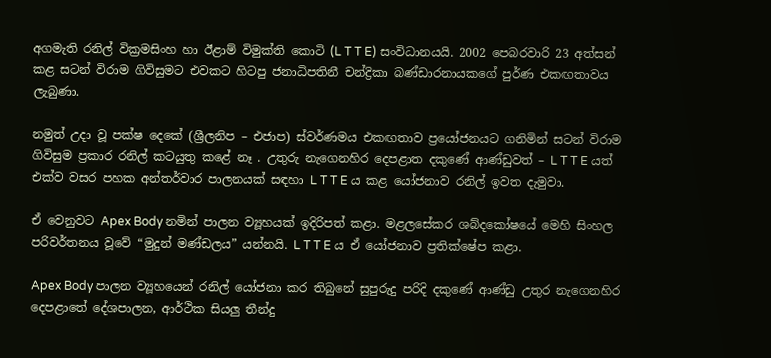අගමැති රනිල් වික්‍රමසිංහ හා ඊළාම් විමුක්ති කොටි (L T T E) සංවිධානයයි. 2002 පෙබරවාරි 23 අත්සන් කළ සටන් විරාම ගිවිසුමට එවකට හිටපු ජනාධිපතිනී චන්ද්‍රිකා බණ්ඩාරනායකගේ පුර්ණ එකඟතාවය ලැබුණා.

නමුත් උදා වූ පක්ෂ දෙකේ (ශ්‍රීලනිප – එජාප) ස්වර්ණමය එකඟතාව ප්‍රයෝජනයට ගනිමින් සටන් විරාම ගිවිසුම ප්‍රකාර රනිල් කටයුතු කළේ නෑ . උතුරු නැගෙනහිර දෙපළාත දකුණේ ආණ්ඩුවත් – L T T E යත් එක්ව වසර පහක අන්තර්වාර පාලනයක් සඳහා L T T E ය කළ යෝජනාව රනිල් ඉවත දැමුවා.

ඒ වෙනුවට Apex Body නමින් පාලන ව්‍යූහයක් ඉදිරිපත් කළා. මළලසේකර ශබ්දකෝෂයේ මෙහි සිංහල පරිවර්තනය වූවේ “මුදුන් මණ්ඩලය” යන්නයි. L T T E ය ඒ යෝජනාව ප්‍රතික්ෂේප කළා.

Apex Body පාලන ව්‍යූහයෙන් රනිල් යෝජනා කර තිබුනේ සුපුරුදු පරිදි දකුණේ ආණ්ඩු උතුර නැගෙනහිර දෙපළාතේ දේශපාලන, ආර්ථික සියලු තීන්දු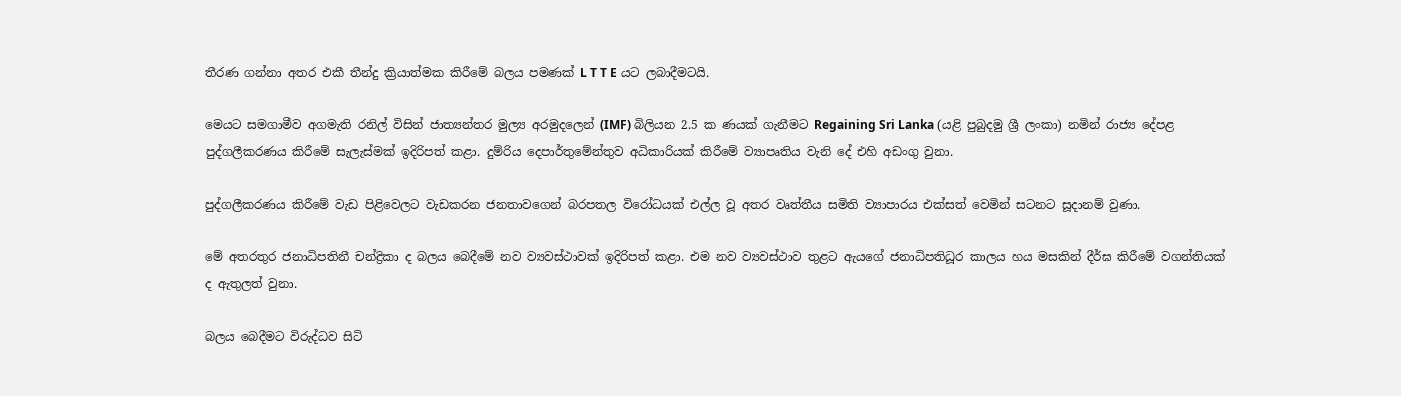තීරණ ගන්නා අතර එකී තීන්දු ක්‍රියාත්මක කිරීමේ බලය පමණක් L T T E යට ලබාදීමටයි.

මෙයට සමගාමීව අගමැති රනිල් විසින් ජාත්‍යන්තර මුල්‍ය අරමුදලෙන් (IMF) බිලියන 2.5 ක ණයක් ගැනීමට Regaining Sri Lanka (යළි පුබුදමු ශ්‍රී ලංකා) නමින් රාජ්‍ය දේපළ පුද්ගලීකරණය කිරීමේ සැලැස්මක් ඉදිරිපත් කළා. දුම්රිය දෙපාර්තුමේන්තුව අධිකාරියක් කිරීමේ ව්‍යාපෘතිය වැනි දේ එහි අඩංගු වුනා.

පුද්ගලීකරණය කිරීමේ වැඩ පිළිවෙලට වැඩකරන ජනතාවගෙන් බරපතල විරෝධයක් එල්ල වූ අතර වෘත්තීය සමිති ව්‍යාපාරය එක්සත් වෙමින් සටනට සූදානම් වුණා.

මේ අතරතුර ජනාධිපතිනී චන්ද්‍රිකා ද බලය බෙදීමේ නව ව්‍යවස්ථාවක් ඉදිරිපත් කළා. එම නව ව්‍යවස්ථාව තුළට ඇයගේ ජනාධිපතිධූර කාලය හය මසකින් දීර්ඝ කිරීමේ වගන්තියක් ද ඇතුලත් වුනා.

බලය බෙදීමට විරුද්ධව සිටි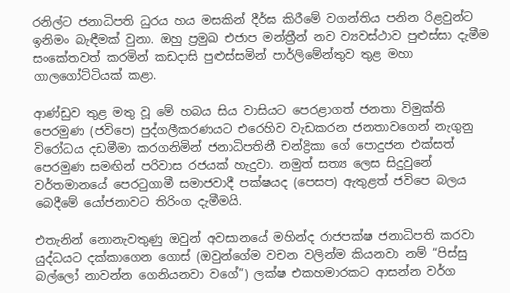රනිල්ට ජනාධිපති ධුරය හය මසකින් දීර්ඝ කිරීමේ වගන්තිය පනින රිළවුන්ට ඉනිමං බැඳීමක් වුනා. ඔහු ප්‍රමුඛ එජාප මන්ත්‍රීන් නව ව්‍යවස්ථාව පුළුස්සා දැමීම සංකේතවත් කරමින් කඩදාසි පුළුස්සමින් පාර්ලිමේන්තුව තුළ මහා ගාලගෝට්ටියක් කළා.

ආණ්ඩුව තුළ මතු වූ මේ හබය සිය වාසියට පෙරළාගත් ජනතා විමුක්ති පෙරමුණ (ජවිපෙ) පුද්ගලීකරණයට එරෙහිව වැඩකරන ජනතාවගෙන් නැගුනු විරෝධය දඩමීමා කරගනිමින් ජනාධිපතිනී චන්ද්‍රිකා ගේ පොදුජන එක්සත් පෙරමුණ සමඟින් පරිවාස රජයක් හැදුවා. නමුත් සත්‍ය ලෙස සිදුවුනේ වර්තමානයේ පෙරටුගාමී සමාජවාදී පක්ෂයද (පෙසප) ඇතුළත් ජවිපෙ බලය බෙදීමේ යෝජනාවට තිරිංග දැමීමයි.

එතැනින් නොනැවතුණු ඔවුන් අවසානයේ මහින්ද රාජපක්ෂ ජනාධිපති කරවා යුද්ධයට දක්කාගෙන ගොස් (ඔවුන්ගේම වචන වලින්ම කියනවා නම් “පිස්සු බල්ලෝ නාවන්න ගෙනියනවා වගේ”) ලක්ෂ එකහමාරකට ආසන්න වර්ග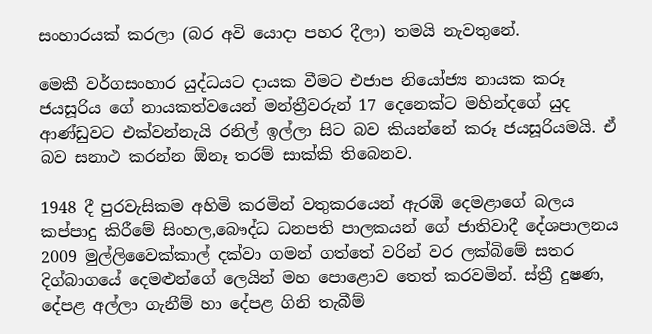සංහාරයක් කරලා (බර අවි යොදා පහර දීලා) තමයි නැවතුනේ.

මෙකී වර්ගසංහාර යුද්ධයට දායක වීමට එජාප නියෝජ්‍ය නායක කරූ ජයසූරිය ගේ නායකත්වයෙන් මන්ත්‍රීවරුන් 17 දෙනෙක්ට මහින්දගේ යුද ආණ්ඩුවට එක්වන්නැයි රනිල් ඉල්ලා සිට බව කියන්නේ කරූ ජයසූරියමයි. ඒ බව සනාථ කරන්න ඕනෑ තරම් සාක්කි තිබෙනව.

1948 දී පුරවැසිකම අහිමි කරමින් වතුකරයෙන් ඇරඹි දෙමළාගේ බලය කප්පාදු කිරීමේ සිංහල,බෞද්ධ ධනපති පාලකයන් ගේ ජාතිවාදී දේශපාලනය 2009 මුල්ලිවෛක්කාල් දක්වා ගමන් ගත්තේ වරින් වර ලක්බිමේ සතර දිග්බාගයේ දෙමළුන්ගේ ලෙයින් මහ පොළොව තෙත් කරවමින්. ස්ත්‍රී දුෂණ, දේපළ අල්ලා ගැනීම් හා දේපළ ගිනි තැබීම්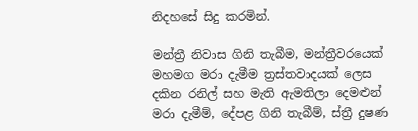නිදහසේ සිදු කරමින්.

මන්ත්‍රී නිවාස ගිනි තැබීම, මන්ත්‍රීවරයෙක් මහමග මරා දැමීම ත්‍රස්තවාදයක් ලෙස දකින රනිල් සහ මැති ඇමතිලා දෙමළුන් මරා දැමීම්, දේපළ ගිනි තැබීම්, ස්ත්‍රී දුෂණ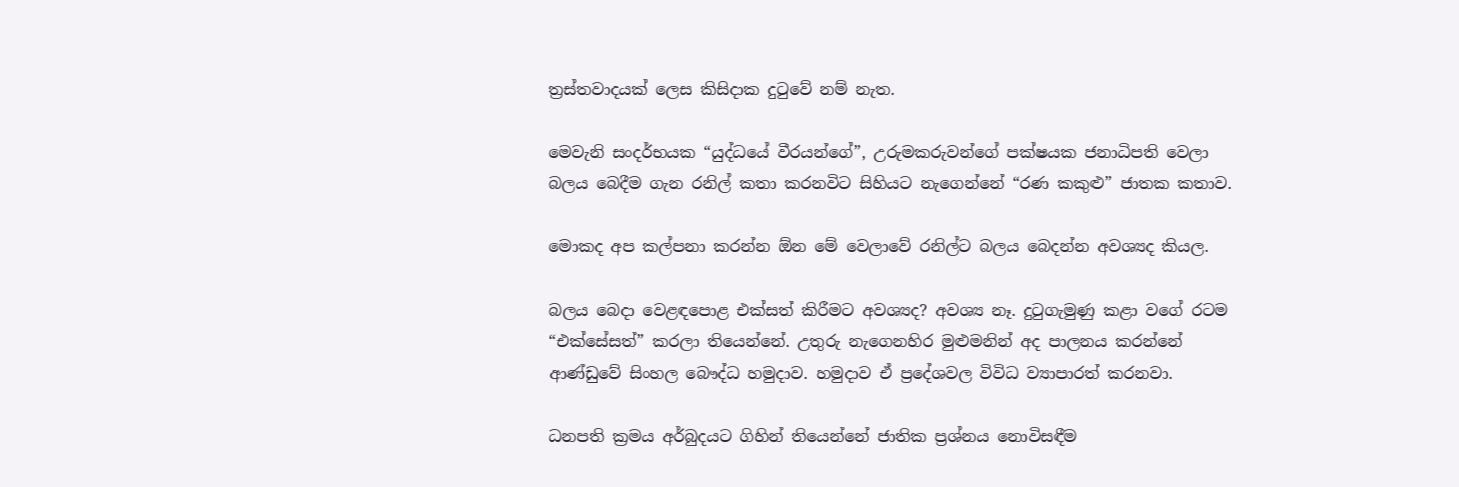ත්‍රස්තවාදයක් ලෙස කිසිදාක දුටුවේ නම් නැත.

මෙවැනි සංදර්භයක “යුද්ධයේ වීරයන්ගේ”, උරුමකරුවන්ගේ පක්ෂයක ජනාධිපති වෙලා බලය බෙදීම ගැන රනිල් කතා කරනවිට සිහියට නැගෙන්නේ “රණ කකුළු” ජාතක කතාව.

මොකද අප කල්පනා කරන්න ඕන මේ වෙලාවේ රනිල්ට බලය බෙදන්න අවශ්‍යද කියල.

බලය බෙදා වෙළඳපොළ එක්සත් කිරීමට අවශ්‍යද? අවශ්‍ය නෑ. දුටුගැමුණු කළා වගේ රටම “එක්සේසත්” කරලා තියෙන්නේ. උතුරු නැගෙනහිර මුළුමනින් අද පාලනය කරන්නේ ආණ්ඩුවේ සිංහල බෞද්ධ හමුදාව. හමුදාව ඒ ප්‍රදේශවල විවිධ ව්‍යාපාරත් කරනවා.

ධනපති ක්‍රමය අර්බුදයට ගිහින් තියෙන්නේ ජාතික ප්‍රශ්නය නොවිසඳීම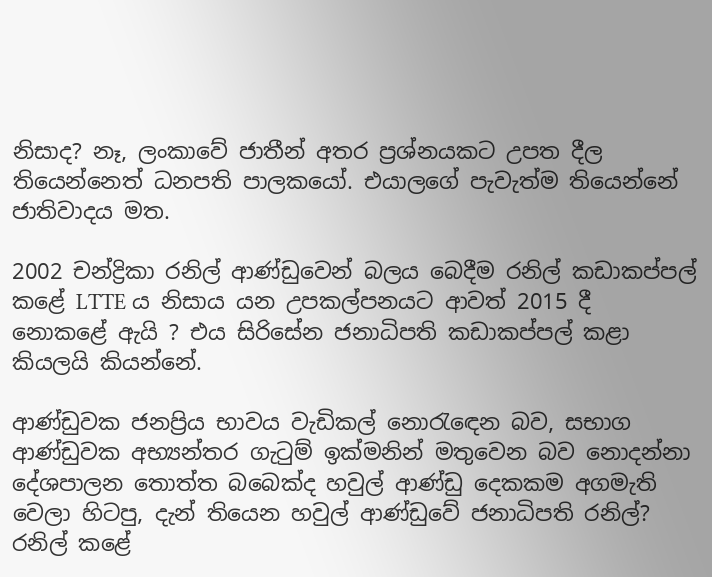නිසාද? නෑ, ලංකාවේ ජාතීන් අතර ප්‍රශ්නයකට උපත දීල තියෙන්නෙත් ධනපති පාලකයෝ. එයාලගේ පැවැත්ම තියෙන්නේ ජාතිවාදය මත.

2002 චන්ද්‍රිකා රනිල් ආණ්ඩුවෙන් බලය බෙදීම රනිල් කඩාකප්පල් කළේ LTTE ය නිසාය යන උපකල්පනයට ආවත් 2015 දී නොකළේ ඇයි ? එය සිරිසේන ජනාධිපති කඩාකප්පල් කළා කියලයි කියන්නේ.

ආණ්ඩුවක ජනප්‍රිය භාවය වැඩිකල් නොරැඳෙන බව, සභාග ආණ්ඩුවක අභ්‍යන්තර ගැටුම් ඉක්මනින් මතුවෙන බව නොදන්නා දේශපාලන තොත්ත බබෙක්ද හවුල් ආණ්ඩු දෙකකම අගමැති වෙලා හිටපු, දැන් තියෙන හවුල් ආණ්ඩුවේ ජනාධිපති රනිල්? රනිල් කළේ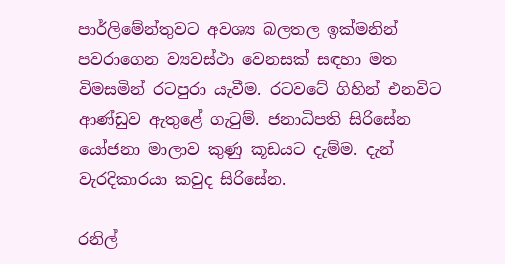පාර්ලිමේන්තුවට අවශ්‍ය බලතල ඉක්මනින් පවරාගෙන ව්‍යවස්ථා වෙනසක් සඳහා මත විමසමින් රටපුරා යැවීම. රටවටේ ගිහින් එනවිට ආණ්ඩුව ඇතුළේ ගැටුම්. ජනාධිපති සිරිසේන යෝජනා මාලාව කුණු කූඩයට දැම්ම. දැන් වැරදිකාරයා කවුද සිරිසේන.

රනිල්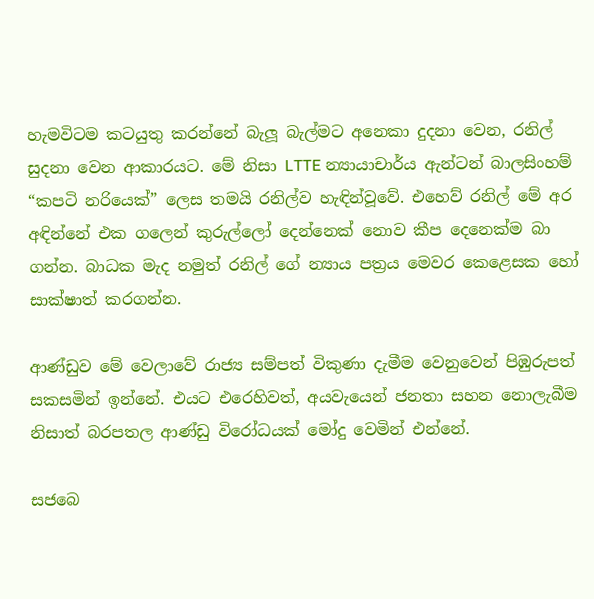හැමවිටම කටයුතු කරන්නේ බැලූ බැල්මට අනෙකා දුදනා වෙන, රනිල් සුදනා වෙන ආකාරයට. මේ නිසා LTTE න්‍යායාචාර්ය ඇන්ටන් බාලසිංහම් “කපටි නරියෙක්” ලෙස තමයි රනිල්ව හැඳින්වූවේ. එහෙව් රනිල් මේ අර අඳින්නේ එක ගලෙන් කුරුල්ලෝ දෙන්නෙක් නොව කීප දෙනෙක්ම බා ගන්න. බාධක මැද නමුත් රනිල් ගේ න්‍යාය පත්‍රය මෙවර කෙළෙසක හෝ සාක්ෂාත් කරගන්න.

ආණ්ඩුව මේ වෙලාවේ රාජ්‍ය සම්පත් විකුණා දැමීම වෙනුවෙන් පිඹුරුපත් සකසමින් ඉන්නේ. එයට එරෙහිවත්, අයවැයෙන් ජනතා සහන නොලැබීම නිසාත් බරපතල ආණ්ඩු විරෝධයක් මෝදු වෙමින් එන්නේ.

සජබෙ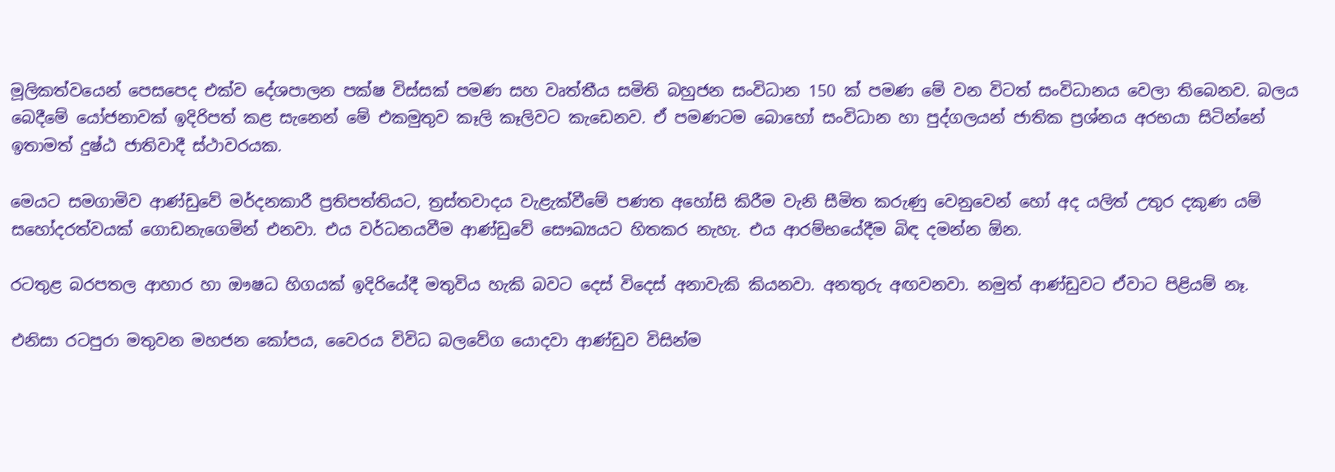මූලිකත්වයෙන් පෙසපෙද එක්ව දේශපාලන පක්ෂ විස්සක් පමණ සහ වෘත්තීය සමිති බහුජන සංවිධාන 150 ක් පමණ මේ වන විටත් සංවිධානය වෙලා තිබෙනව. බලය බෙදීමේ යෝජනාවක් ඉදිරිපත් කළ සැනෙන් මේ එකමුතුව කෑලි කෑලිවට කැඩෙනව. ඒ පමණටම බොහෝ සංවිධාන හා පුද්ගලයන් ජාතික ප්‍රශ්නය අරභයා සිටින්නේ ඉතාමත් දුෂ්ඨ ජාතිවාදී ස්ථාවරයක.

මෙයට සමගාමිව ආණ්ඩුවේ මර්දනකාරී ප්‍රතිපත්තියට, ත්‍රස්තවාදය වැළැක්වීමේ පණත අහෝසි කිරීම වැනි සීමිත කරුණු වෙනුවෙන් හෝ අද යලිත් උතුර දකුණ යම් සහෝදරත්වයක් ගොඩනැගෙමින් එනවා. එය වර්ධනයවීම ආණ්ඩුවේ සෞඛ්‍යයට හිතකර නැහැ. එය ආරම්භයේදීම බිඳ දමන්න ඕන.

රටතුළ බරපතල ආහාර හා ඖෂධ හිගයක් ඉදිරියේදී මතුවිය හැකි බවට දෙස් විදෙස් අනාවැකි කියනවා. අනතුරු අඟවනවා. නමුත් ආණ්ඩුවට ඒවාට පිළියම් නෑ.

එනිසා රටපුරා මතුවන මහජන කෝපය, වෛරය විවිධ බලවේග යොදවා ආණ්ඩුව විසින්ම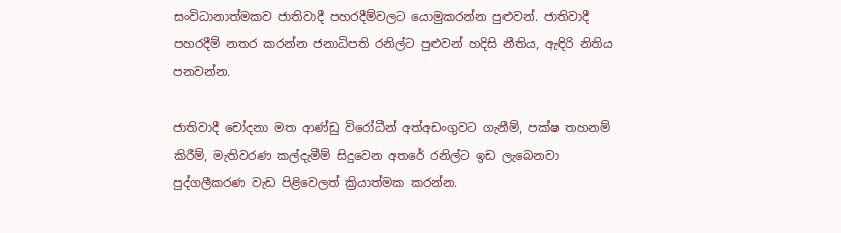සංවිධානාත්මකව ජාතිවාදී පහරදීම්වලට යොමුකරන්න පුළුවන්. ජාතිවාදී පහරදීම් නතර කරන්න ජනාධිපති රනිල්ට පුළුවන් හදිසි නීතිය, ඇඳිරි නිතිය පනවන්න.

ජාතිවාදී චෝදනා මත ආණ්ඩු විරෝධීන් අත්අඩංගුවට ගැනීම්, පක්ෂ තහනම් කිරීම්, මැතිවරණ කල්දැමීම් සිදුවෙන අතරේ රනිල්ට ඉඩ ලැබෙනවා පුද්ගලීකරණ වැඩ පිළිවෙලත් ක්‍රියාත්මක කරන්න.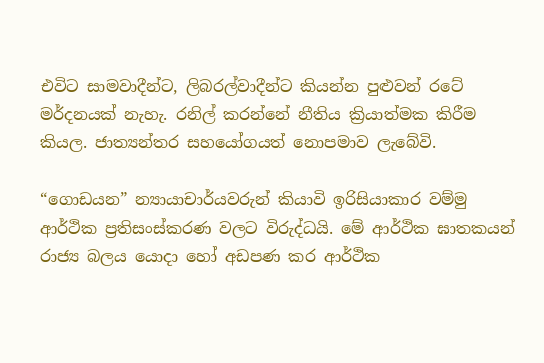එවිට සාමවාදීන්ට, ලිබරල්වාදීන්ට කියන්න පුළුවන් රටේ මර්දනයක් නැහැ. රනිල් කරන්නේ නීතිය ක්‍රියාත්මක කිරීම කියල. ජාත්‍යන්තර සහයෝගයත් නොපමාව ලැබේවි.

“ගොඩයන” න්‍යායාචාර්යවරුන් කියාවි ඉරිසියාකාර වම්මු ආර්ථික ප්‍රතිසංස්කරණ වලට විරුද්ධයි. මේ ආර්ථික ඝාතකයන් රාජ්‍ය බලය යොදා හෝ අඩපණ කර ආර්ථික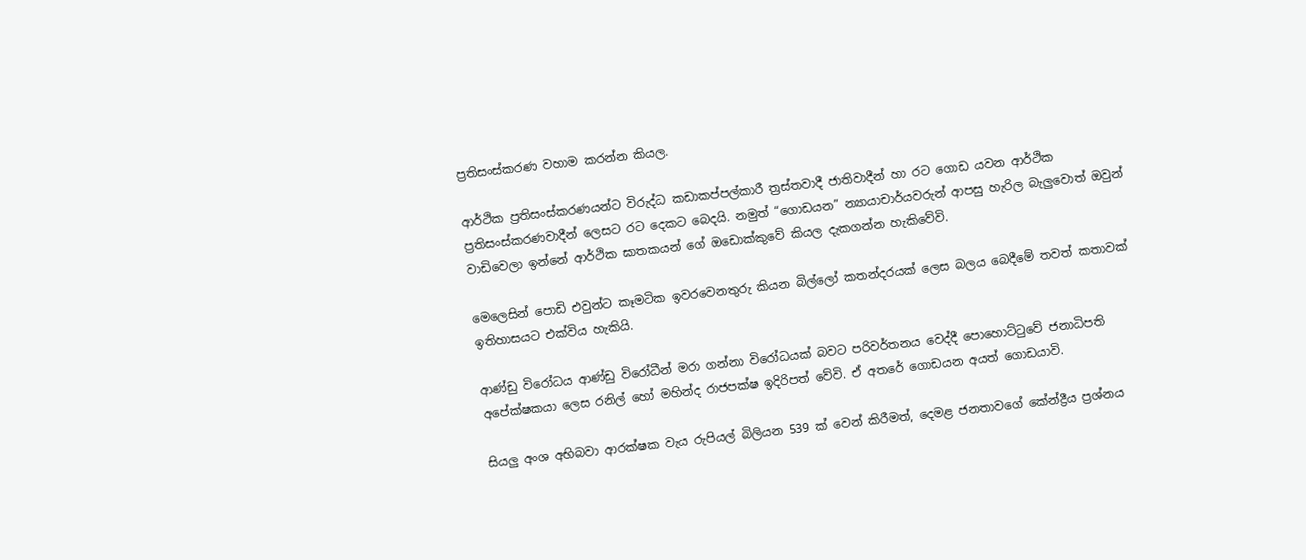ප්‍රතිසංස්කරණ වහාම කරන්න කියල.

ආර්ථික ප්‍රතිසංස්කරණයන්ට විරුද්ධ කඩාකප්පල්කාරී ත්‍රස්තවාදී ජාතිවාදීන් හා රට ගොඩ යවන ආර්ථික ප්‍රතිසංස්කරණවාදීන් ලෙසට රට දෙකට බෙදයි. නමුත් “ගොඩයන” න්‍යායාචාර්යවරුන් ආපසු හැරිල බැලුවොත් ඔවුන් වාඩිවෙලා ඉන්නේ ආර්ථික ඝාතකයන් ගේ ඔඩොක්කුවේ කියල දැකගන්න හැකිවේවි.

මෙලෙසින් පොඩි එවුන්ට කෑමටික ඉවරවෙනතුරු කියන බිල්ලෝ කතන්දරයක් ලෙස බලය බෙදීමේ තවත් කතාවක් ඉතිහාසයට එක්විය හැකියි.

ආණ්ඩු විරෝධය ආණ්ඩු විරෝධීන් මරා ගන්නා විරෝධයක් බවට පරිවර්තනය වෙද්දී පොහොට්ටුවේ ජනාධිපති අපේක්ෂකයා ලෙස රනිල් හෝ මහින්ද රාජපක්ෂ ඉදිරිපත් වේවි. ඒ අතරේ ගොඩයන අයත් ගොඩයාවි.

සියලු අංශ අභිබවා ආරක්ෂක වැය රුපියල් බිලියන 539 ක් වෙන් කිරීමත්, දෙමළ ජනතාවගේ කේන්ද්‍රීය ප්‍රශ්නය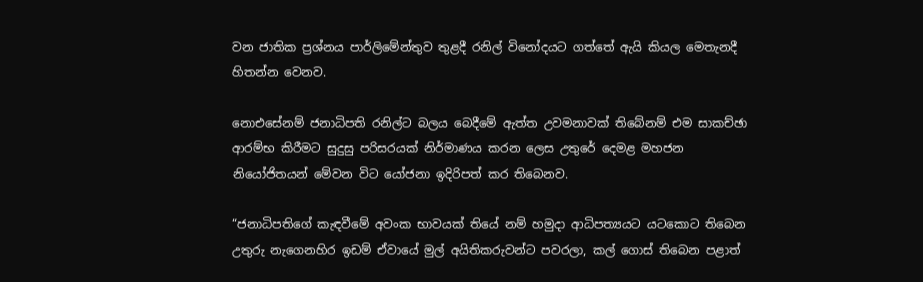වන ජාතික ප්‍රශ්නය පාර්ලිමේන්තුව තුළදී රනිල් විනෝදයට ගත්තේ ඇයි කියල මෙතැනදී හිතන්න වෙනව.

නොඑසේනම් ජනාධිපති රනිල්ට බලය බෙදීමේ ඇත්ත උවමනාවක් තිබේනම් එම සාකච්ඡා ආරම්භ කිරීමට සුදුසු පරිසරයක් නිර්මාණය කරන ලෙස උතුරේ දෙමළ මහජන නියෝජිතයන් මේවන විට යෝජනා ඉදිරිපත් කර තිබෙනව.

“ජනාධිපතිගේ කැඳවීමේ අවංක භාවයක් තියේ නම් හමුදා ආධිපත්‍යයට යටකොට තිබෙන උතුරු නැගෙනහිර ඉඩම් ඒවායේ මුල් අයිතිකරුවන්ට පවරලා, කල් ගොස් තිබෙන පළාත්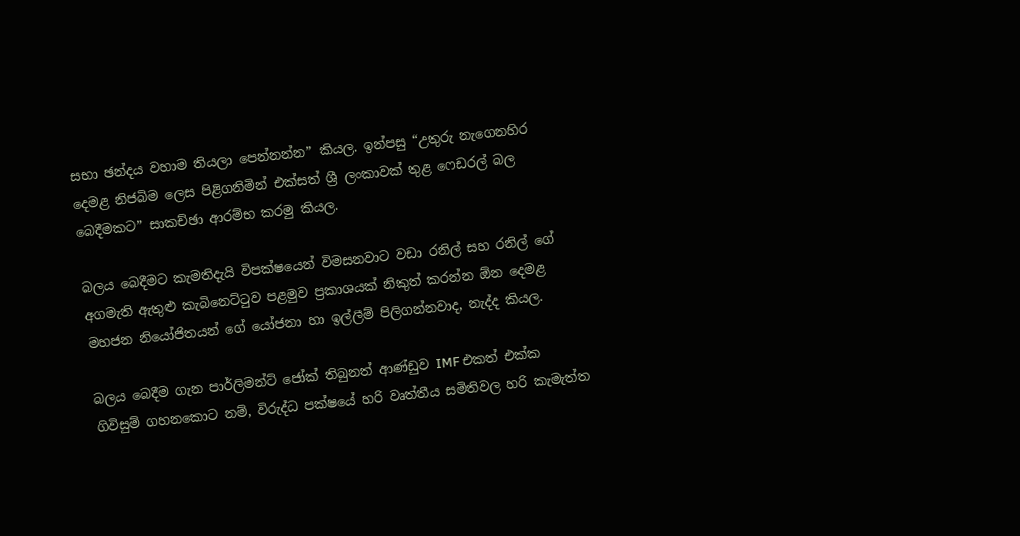සභා ඡන්දය වහාම තියලා පෙන්නන්න” කියල. ඉන්පසු “උතුරු නැගෙනහිර දෙමළ නිජබිම ලෙස පිළිගනිමින් එක්සත් ශ්‍රී ලංකාවක් තුළ ෆෙඩරල් බල බෙදීමකට” සාකච්ඡා ආරම්භ කරමු කියල.

බලය බෙදීමට කැමතිදැයි විපක්ෂයෙන් විමසනවාට වඩා රනිල් සහ රනිල් ගේ අගමැති ඇතුළු කැබිනෙට්ටුව පළමුව ප්‍රකාශයක් නිකුත් කරන්න ඕන දෙමළ මහජන නියෝජිතයන් ගේ යෝජනා හා ඉල්ලීම් පිලිගන්නවාද, නැද්ද කියල.

බලය බෙදීම ගැන පාර්ලිමන්ට් ජෝක් තිබුනත් ආණ්ඩුව IMF එකත් එක්ක ගිවිසුම් ගහනකොට නම්, විරුද්ධ පක්ෂයේ හරි වෘත්තීය සමිතිවල හරි කැමැත්ත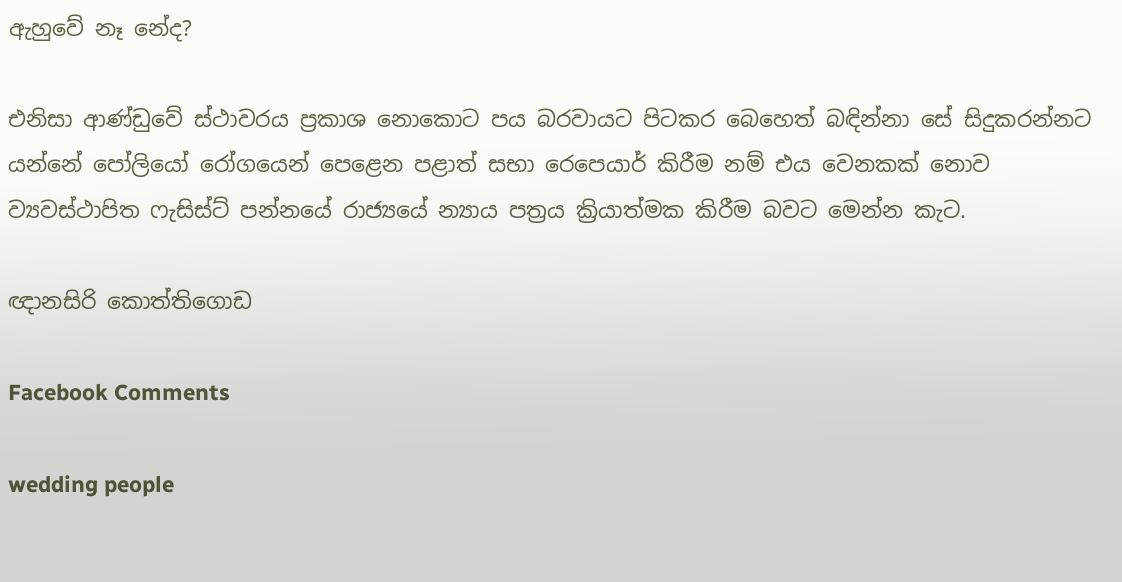ඇහුවේ නෑ නේද?

එනිසා ආණ්ඩුවේ ස්ථාවරය ප්‍රකාශ නොකොට පය බරවායට පිටකර බෙහෙත් බඳින්නා සේ සිදුකරන්නට යන්නේ පෝලියෝ රෝගයෙන් පෙළෙන පළාත් සභා රෙපෙයාර් කිරීම නම් එය වෙනකක් නොව ව්‍යවස්ථාපිත ෆැසිස්ට් පන්නයේ රාජ්‍යයේ න්‍යාය පත්‍රය ක්‍රියාත්මක කිරීම බවට මෙන්න කැට.

ඥානසිරි කොත්තිගොඩ

Facebook Comments

wedding people